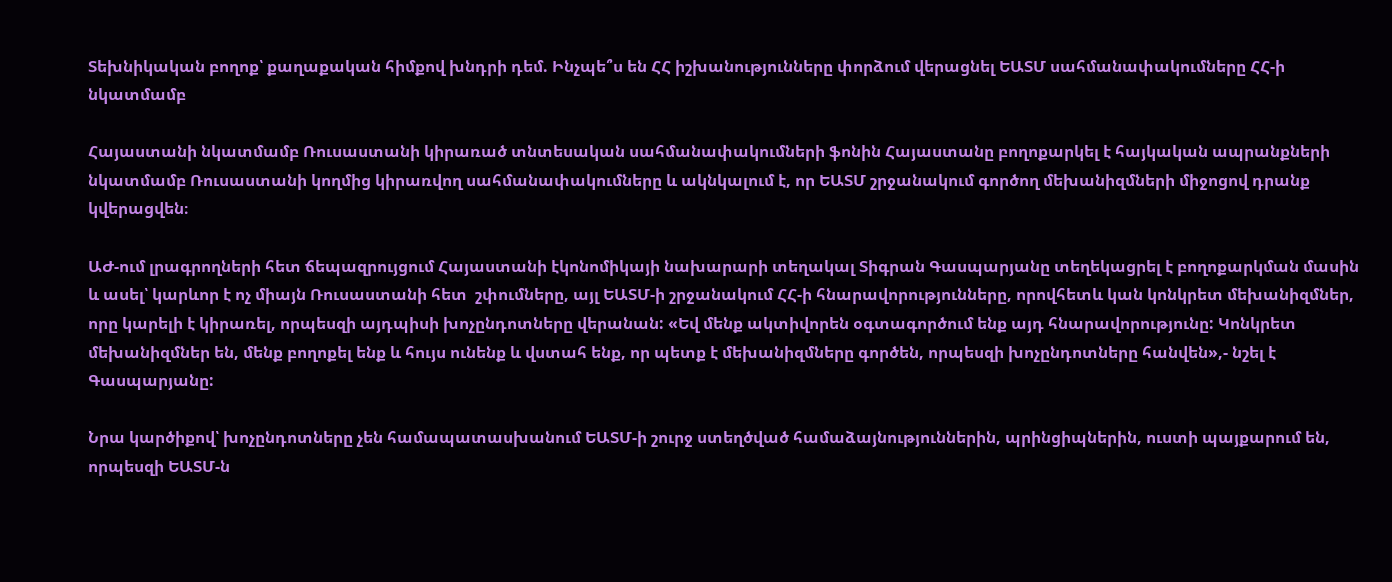Տեխնիկական բողոք՝ քաղաքական հիմքով խնդրի դեմ. Ինչպե՞ս են ՀՀ իշխանությունները փորձում վերացնել ԵԱՏՄ սահմանափակումները ՀՀ-ի նկատմամբ

Հայաստանի նկատմամբ Ռուսաստանի կիրառած տնտեսական սահմանափակումների ֆոնին Հայաստանը բողոքարկել է հայկական ապրանքների նկատմամբ Ռուսաստանի կողմից կիրառվող սահմանափակումները և ակնկալում է, որ ԵԱՏՄ շրջանակում գործող մեխանիզմների միջոցով դրանք կվերացվեն։

ԱԺ-ում լրագրողների հետ ճեպազրույցում Հայաստանի էկոնոմիկայի նախարարի տեղակալ Տիգրան Գասպարյանը տեղեկացրել է բողոքարկման մասին և ասել՝ կարևոր է ոչ միայն Ռուսաստանի հետ  շփումները, այլ ԵԱՏՄ-ի շրջանակում ՀՀ-ի հնարավորությունները, որովհետև կան կոնկրետ մեխանիզմներ, որը կարելի է կիրառել, որպեսզի այդպիսի խոչընդոտները վերանան: «Եվ մենք ակտիվորեն օգտագործում ենք այդ հնարավորությունը: Կոնկրետ մեխանիզմներ են, մենք բողոքել ենք և հույս ունենք և վստահ ենք, որ պետք է մեխանիզմները գործեն, որպեսզի խոչընդոտները հանվեն»,- նշել է Գասպարյանը:

Նրա կարծիքով՝ խոչընդոտները չեն համապատասխանում ԵԱՏՄ-ի շուրջ ստեղծված համաձայնություններին, պրինցիպներին, ուստի պայքարում են, որպեսզի ԵԱՏՄ-ն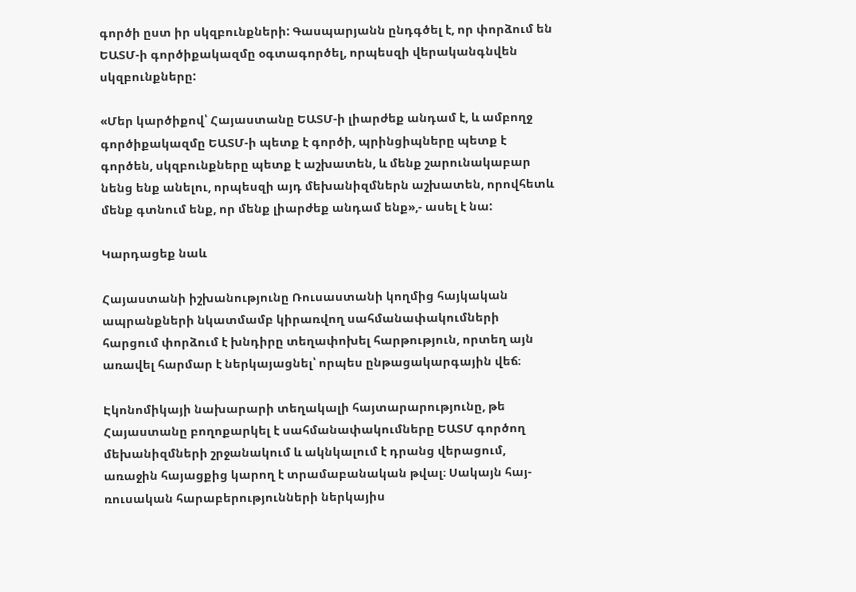գործի ըստ իր սկզբունքների: Գասպարյանն ընդգծել է, որ փորձում են ԵԱՏՄ-ի գործիքակազմը օգտագործել, որպեսզի վերականգնվեն սկզբունքները:

«Մեր կարծիքով՝ Հայաստանը ԵԱՏՄ-ի լիարժեք անդամ է, և ամբողջ գործիքակազմը ԵԱՏՄ-ի պետք է գործի, պրինցիպները պետք է գործեն, սկզբունքները պետք է աշխատեն, և մենք շարունակաբար նենց ենք անելու, որպեսզի այդ մեխանիզմներն աշխատեն, որովհետև մենք գտնում ենք, որ մենք լիարժեք անդամ ենք»,- ասել է նա:

Կարդացեք նաև

Հայաստանի իշխանությունը Ռուսաստանի կողմից հայկական ապրանքների նկատմամբ կիրառվող սահմանափակումների հարցում փորձում է խնդիրը տեղափոխել հարթություն, որտեղ այն առավել հարմար է ներկայացնել՝ որպես ընթացակարգային վեճ։

Էկոնոմիկայի նախարարի տեղակալի հայտարարությունը, թե Հայաստանը բողոքարկել է սահմանափակումները ԵԱՏՄ գործող մեխանիզմների շրջանակում և ակնկալում է դրանց վերացում, առաջին հայացքից կարող է տրամաբանական թվալ։ Սակայն հայ-ռուսական հարաբերությունների ներկայիս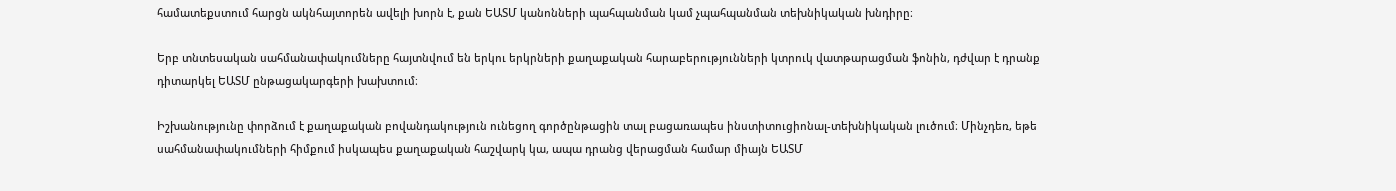համատեքստում հարցն ակնհայտորեն ավելի խորն է, քան ԵԱՏՄ կանոնների պահպանման կամ չպահպանման տեխնիկական խնդիրը։

Երբ տնտեսական սահմանափակումները հայտնվում են երկու երկրների քաղաքական հարաբերությունների կտրուկ վատթարացման ֆոնին, դժվար է դրանք դիտարկել ԵԱՏՄ ընթացակարգերի խախտում։

Իշխանությունը փորձում է քաղաքական բովանդակություն ունեցող գործընթացին տալ բացառապես ինստիտուցիոնալ-տեխնիկական լուծում։ Մինչդեռ, եթե սահմանափակումների հիմքում իսկապես քաղաքական հաշվարկ կա, ապա դրանց վերացման համար միայն ԵԱՏՄ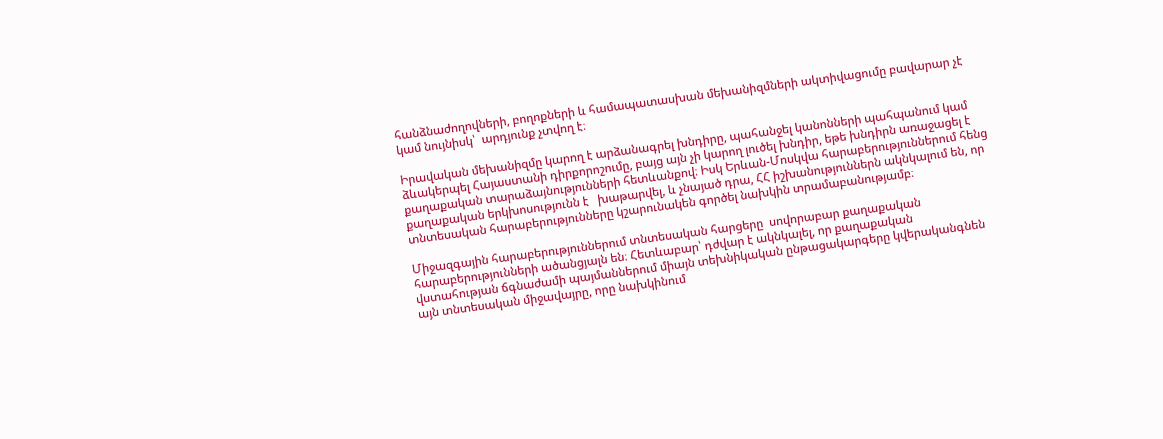հանձնաժողովների, բողոքների և համապատասխան մեխանիզմների ակտիվացումը բավարար չէ կամ նույնիսկ՝  արդյունք չտվող է։

Իրավական մեխանիզմը կարող է արձանագրել խնդիրը, պահանջել կանոնների պահպանում կամ ձևակերպել Հայաստանի դիրքորոշումը, բայց այն չի կարող լուծել խնդիր, եթե խնդիրն առաջացել է քաղաքական տարաձայնությունների հետևանքով։ Իսկ Երևան-Մոսկվա հարաբերություններում հենց քաղաքական երկխոսությունն է   խաթարվել, և չնայած դրա, ՀՀ իշխանություններն ակնկալում են, որ տնտեսական հարաբերությունները կշարունակեն գործել նախկին տրամաբանությամբ։

Միջազգային հարաբերություններում տնտեսական հարցերը  սովորաբար քաղաքական հարաբերությունների ածանցյալն են։ Հետևաբար՝ դժվար է ակնկալել, որ քաղաքական վստահության ճգնաժամի պայմաններում միայն տեխնիկական ընթացակարգերը կվերականգնեն այն տնտեսական միջավայրը, որը նախկինում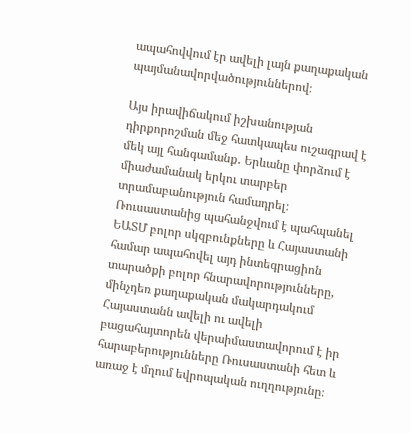ապահովվում էր ավելի լայն քաղաքական պայմանավորվածություններով։

Այս իրավիճակում իշխանության դիրքորոշման մեջ հատկապես ուշագրավ է մեկ այլ հանգամանք․ Երևանը փորձում է միաժամանակ երկու տարբեր տրամաբանություն համադրել։ Ռուսաստանից պահանջվում է պահպանել ԵԱՏՄ բոլոր սկզբունքները և Հայաստանի համար ապահովել այդ ինտեգրացիոն տարածքի բոլոր հնարավորությունները, մինչդեռ քաղաքական մակարդակում Հայաստանն ավելի ու ավելի բացահայտորեն վերաիմաստավորում է իր հարաբերությունները Ռուսաստանի հետ և առաջ է մղում եվրոպական ուղղությունը։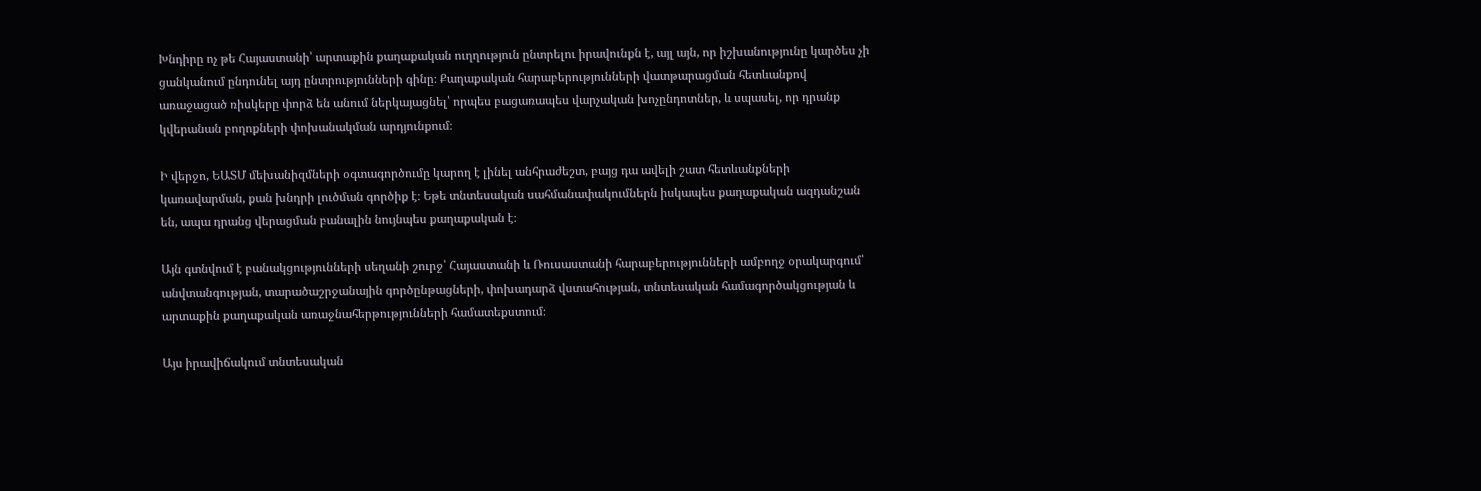Խնդիրը ոչ թե Հայաստանի՝ արտաքին քաղաքական ուղղություն ընտրելու իրավունքն է, այլ այն, որ իշխանությունը կարծես չի ցանկանում ընդունել այդ ընտրությունների գինը։ Քաղաքական հարաբերությունների վատթարացման հետևանքով առաջացած ռիսկերը փորձ են անում ներկայացնել՝ որպես բացառապես վարչական խոչընդոտներ, և սպասել, որ դրանք կվերանան բողոքների փոխանակման արդյունքում։

Ի վերջո, ԵԱՏՄ մեխանիզմների օգտագործումը կարող է լինել անհրաժեշտ, բայց դա ավելի շատ հետևանքների կառավարման, քան խնդրի լուծման գործիք է։ Եթե տնտեսական սահմանափակումներն իսկապես քաղաքական ազդանշան են, ապա դրանց վերացման բանալին նույնպես քաղաքական է։

Այն գտնվում է բանակցությունների սեղանի շուրջ՝ Հայաստանի և Ռուսաստանի հարաբերությունների ամբողջ օրակարգում՝ անվտանգության, տարածաշրջանային գործընթացների, փոխադարձ վստահության, տնտեսական համագործակցության և արտաքին քաղաքական առաջնահերթությունների համատեքստում։

Այս իրավիճակում տնտեսական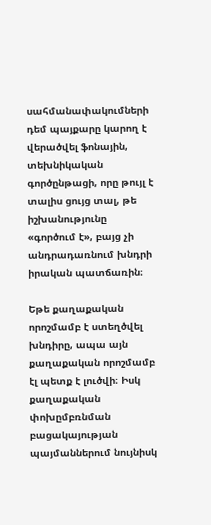սահմանափակումների դեմ պայքարը կարող է վերածվել ֆոնային, տեխնիկական գործընթացի, որը թույլ է տալիս ցույց տալ, թե իշխանությունը «գործում է», բայց չի անդրադառնում խնդրի իրական պատճառին։

Եթե քաղաքական որոշմամբ է ստեղծվել խնդիրը, ապա այն քաղաքական որոշմամբ էլ պետք է լուծվի։ Իսկ քաղաքական  փոխըմբռնման բացակայության պայմաններում նույնիսկ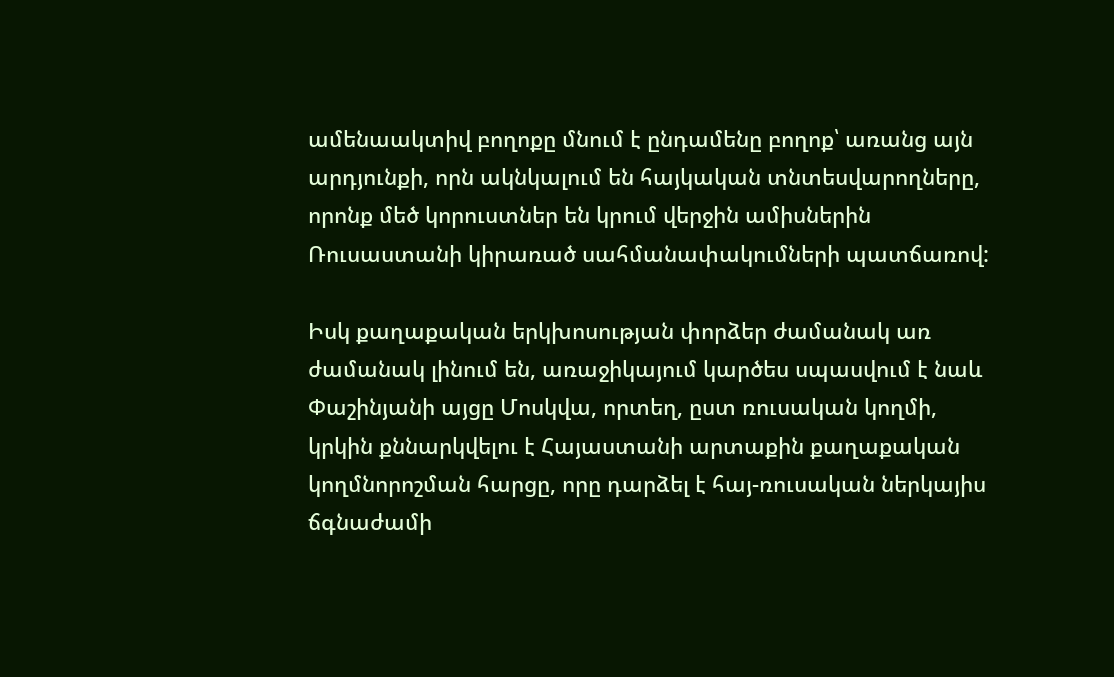ամենաակտիվ բողոքը մնում է ընդամենը բողոք՝ առանց այն արդյունքի, որն ակնկալում են հայկական տնտեսվարողները, որոնք մեծ կորուստներ են կրում վերջին ամիսներին Ռուսաստանի կիրառած սահմանափակումների պատճառով:

Իսկ քաղաքական երկխոսության փորձեր ժամանակ առ ժամանակ լինում են, առաջիկայում կարծես սպասվում է նաև Փաշինյանի այցը Մոսկվա, որտեղ, ըստ ռուսական կողմի, կրկին քննարկվելու է Հայաստանի արտաքին քաղաքական կողմնորոշման հարցը, որը դարձել է հայ-ռուսական ներկայիս ճգնաժամի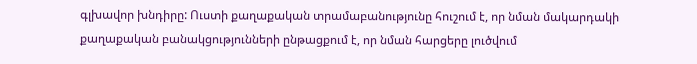գլխավոր խնդիրը: Ուստի քաղաքական տրամաբանությունը հուշում է, որ նման մակարդակի քաղաքական բանակցությունների ընթացքում է, որ նման հարցերը լուծվում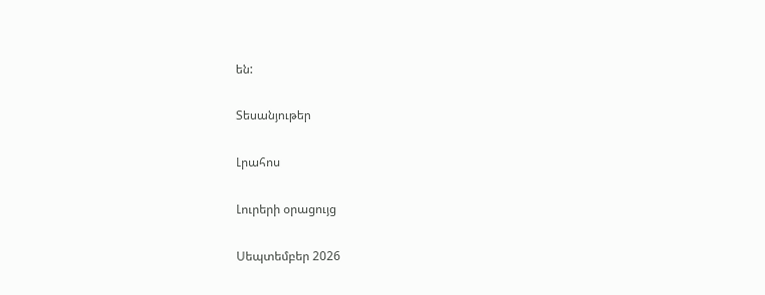են:

Տեսանյութեր

Լրահոս

Լուրերի օրացույց

Սեպտեմբեր 2026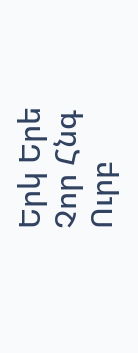Երկ Երե Չոր Հնգ Ուրբ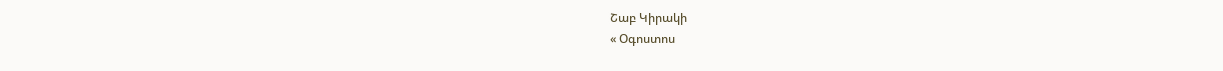Շաբ Կիրակի
« Օգոստոս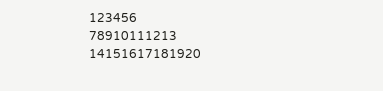123456
78910111213
14151617181920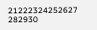21222324252627
282930